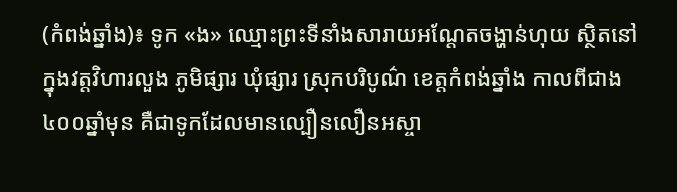(កំពង់ឆ្នាំង)៖ ទូក «ង» ឈ្មោះព្រះទីនាំងសារាយអណ្តែតចង្ហាន់ហុយ ស្ថិតនៅក្នុងវត្តវិហារលួង ភូមិផ្សារ ឃុំផ្សារ ស្រុកបរិបូណ៌ ខេត្តកំពង់ឆ្នាំង កាលពីជាង៤០០ឆ្នាំមុន គឺជាទូកដែលមានល្បឿនលឿនអស្ចា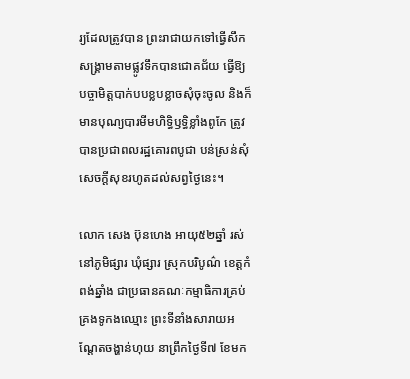រ្យដែលត្រូវបាន ព្រះរាជាយកទៅធ្វើសឹកសង្គ្រាមតាមផ្លូវទឹកបានជោគជ័យ ធ្វើឱ្យបច្ចាមិត្តបាក់បបខ្លបខ្លាចសុំចុះចូល និងក៏មានបុណ្យបារមីមហិទ្ធិឫទ្ធិខ្លាំងពូកែ ត្រូវបានប្រជាពលរដ្ឋគោរពបូជា បន់ស្រន់សុំសេចក្តីសុខរហូតដល់សព្វថ្ងៃនេះ។

លោក សេង ប៊ុនហេង អាយុ៥២ឆ្នាំ រស់នៅភូមិផ្សារ ឃុំផ្សារ ស្រុកបរិបូណ៌ ខេត្តកំពង់ឆ្នាំង ជាប្រធានគណៈកម្មាធិការគ្រប់គ្រងទូកងឈ្មោះ ព្រះទីនាំងសារាយអណ្ដែតចង្ហាន់ហុយ នាព្រឹកថ្ងៃទី៧ ខែមក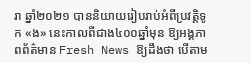រា ឆ្នាំ២០២១ បាននិយាយរៀបរាប់អំពីប្រវត្តិទូក «ង» នេះកាលពីជាង៤០០ឆ្នាំមុន ឱ្យអង្គភាពព័ត៌មាន Fresh News ឱ្យដឹងថា បើតាម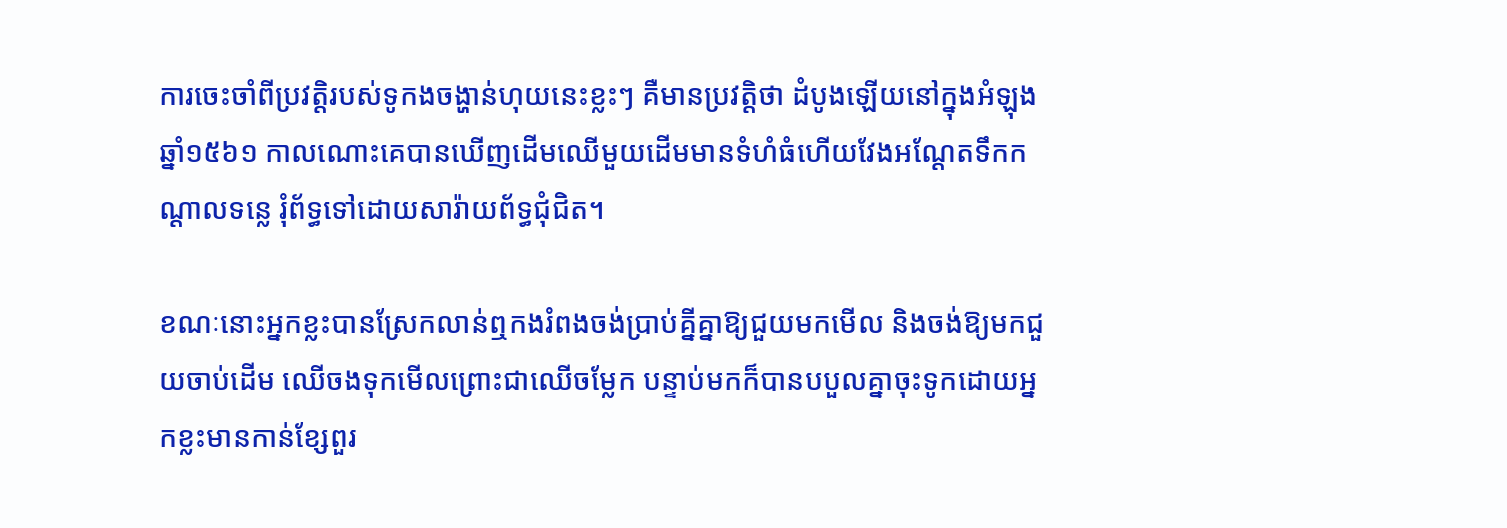ការចេះចាំពីប្រវត្តិរបស់ទូកងចង្ហាន់ហុយនេះខ្លះៗ គឺមានប្រវត្តិថា ដំបូងឡើយនៅក្នុងអំឡុងឆ្នាំ១៥៦១ កាលណោះគេបានឃើញដើមឈើមួយដើមមានទំហំធំហើយវែងអណ្ដែតទឹកកណ្ដាលទន្លេ រុំព័ទ្ធទៅដោយសារ៉ាយព័ទ្ធជុំជិត។

ខណៈនោះអ្នកខ្លះបានស្រែកលាន់ឮកងរំពងចង់ប្រាប់គ្នីគ្នាឱ្យជួយមកមើល និងចង់ឱ្យមកជួយចាប់ដើម ឈើចងទុកមើលព្រោះជាឈើចម្លែក បន្ទាប់មកក៏បានបបួលគ្នាចុះទូកដោយអ្នកខ្លះមានកាន់ខ្សែពួរ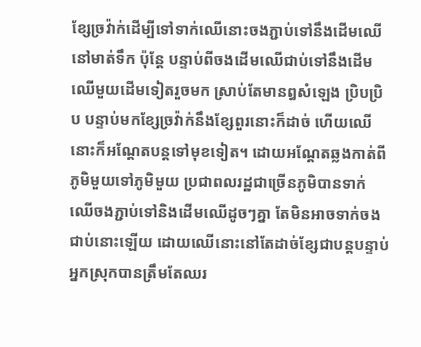ខ្សែច្រវ៉ាក់ដើម្បីទៅទាក់ឈើនោះចងភ្ជាប់ទៅនឹងដើមឈើនៅមាត់ទឹក ប៉ុន្តែ បន្ទាប់ពីចងដើមឈើជាប់ទៅនឹងដើមឈើមួយដើមទៀតរួចមក ស្រាប់តែមានឰសំឡេង ប្រិបប្រិប បន្ទាប់មកខ្សែច្រវ៉ាក់នឹងខ្សែពួរនោះក៏ដាច់ ហើយឈើនោះក៏អណ្តែតបន្តទៅមុខទៀត។ ដោយអណ្ដែតឆ្លងកាត់ពីភូមិមួយទៅភូមិមួយ ប្រជាពលរដ្ឋជាច្រើនភូមិបានទាក់ឈើចងភ្ជាប់ទៅនិងដើមឈើដូចៗគ្នា តែមិនអាចទាក់ចងជាប់នោះឡើយ ដោយឈើនោះនៅតែដាច់ខ្សែជាបន្តបន្ទាប់ អ្នកស្រុកបានត្រឹមតែឈរ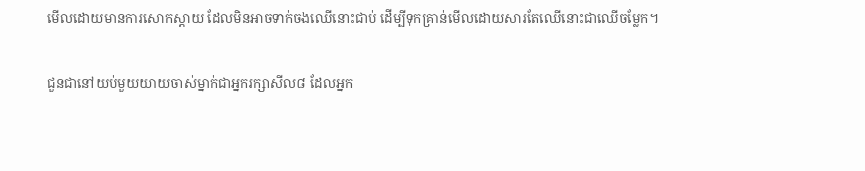មើលដោយមានការសោកស្ដាយ ដែលមិនអាចទាក់ចងឈើនោះជាប់ ដើម្បីទុកគ្រាន់មើលដោយសារតែឈើនោះជាឈើចម្លែក។

ជួនជានៅយប់មួយយាយចាស់ម្នាក់ជាអ្នករក្សាសីល៨ ដែលអ្នក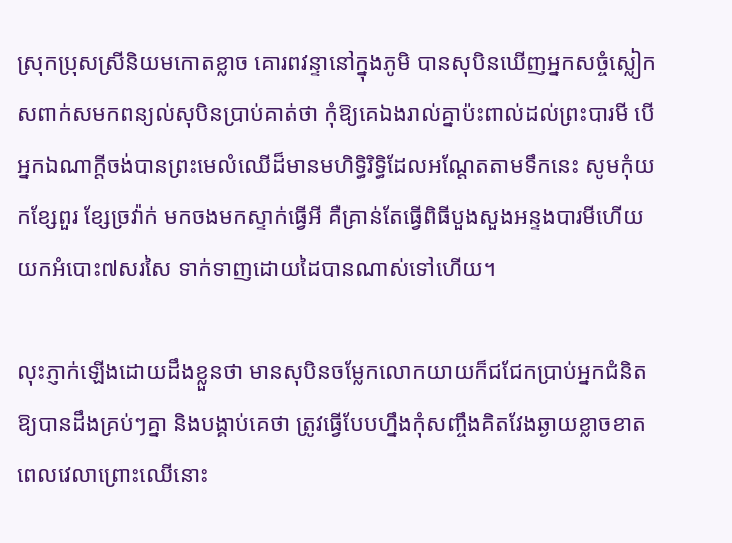ស្រុកប្រុសស្រីនិយមកោតខ្លាច គោរពវន្ទានៅក្នុងភូមិ បានសុបិនឃើញអ្នកសច្ចំស្លៀកសពាក់សមកពន្យល់សុបិនប្រាប់គាត់ថា កុំឱ្យគេឯងរាល់គ្នាប៉ះពាល់ដល់ព្រះបារមី បើអ្នកឯណាក្តីចង់បានព្រះមេលំឈើដ៏មានមហិទ្ធិរិទ្ធិដែលអណ្ដែតតាមទឹកនេះ សូមកុំយកខ្សែពួរ ខ្សែច្រវ៉ាក់ មកចងមកស្ទាក់ធ្វើអី គឺគ្រាន់តែធ្វើពិធីបួងសួងអន្ទងបារមីហើយយកអំបោះ៧សរសៃ ទាក់ទាញដោយដៃបានណាស់ទៅហើយ។

លុះភ្ញាក់ឡើងដោយដឹងខ្លួនថា មានសុបិនចម្លែកលោកយាយក៏ជជែកប្រាប់អ្នកជំនិតឱ្យបានដឹងគ្រប់ៗគ្នា និងបង្គាប់គេថា ត្រូវធ្វើបែបហ្នឹងកុំសញ្ចឹងគិតវែងឆ្ងាយខ្លាចខាតពេលវេលាព្រោះឈើនោះ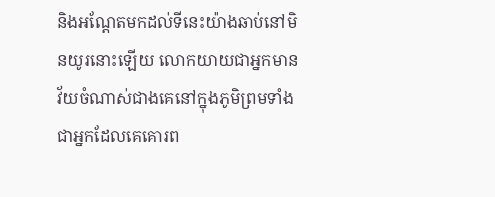និងអណ្តែតមកដល់ទីនេះយ៉ាងឆាប់នៅមិនយូរនោះឡើយ លោកយាយជាអ្នកមានវ័យចំណាស់ជាងគេនៅក្នុងភូមិព្រមទាំងជាអ្នកដែលគេគោរព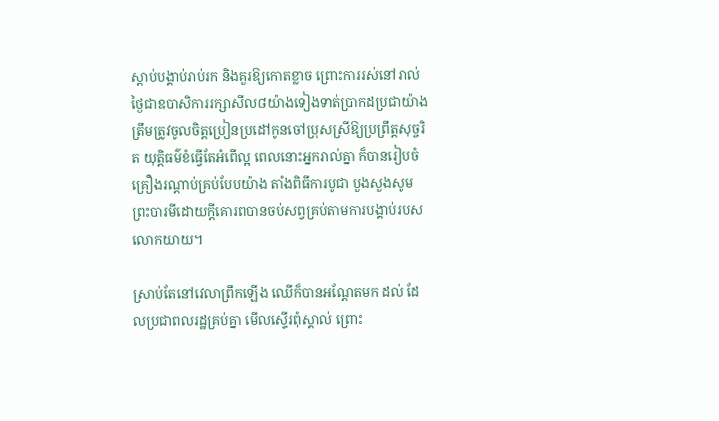ស្ដាប់បង្គាប់រាប់រក និងគួរឱ្យកោតខ្លាច ព្រោះការរស់នៅរាល់ថ្ងៃជាឧបាសិការរក្សាសីល៨យ៉ាងទៀងទាត់ប្រាកដប្រជាយ៉ាងត្រឹមត្រូវចូលចិត្តប្រៀនប្រដៅកូនចៅប្រុសស្រីឱ្យប្រព្រឹត្តសុច្ចរិត យុត្តិធម៌ខំធ្វើតែអំពើល្អ ពេលនោះអ្នករាល់គ្នា ក៏បានរៀបចំគ្រឿងរណ្តាប់គ្រប់បែបយ៉ាង តាំងពិធីការបូជា បួងសួងសូមព្រះបារមីដោយក្តីគោរពបានចប់សព្វគ្រប់តាមការបង្គាប់របសលោកយាយ។

ស្រាប់តែនៅវេលាព្រឹកឡើង ឈើក៏បានអណ្តែតមក ដល់ ដែលប្រជាពលរដ្ឋគ្រប់គ្នា មើលស្ទើរពុំស្គាល់ ព្រោះ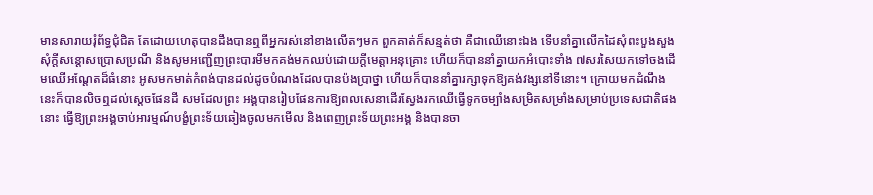មានសារាយរុំព័ទ្ធជុំជិត តែដោយហេតុបានដឹងបានឮពីអ្នករស់នៅខាងលើតៗមក ពួកគាត់ក៏សន្មត់ថា គឺជាឈើនោះឯង ទើបនាំគ្នាលើកដៃសុំពះបួងសួង សុំក្តីសន្តោសប្រោសប្រណី និងសូមអញ្ជើញព្រះបារមីមកគង់មកឈប់ដោយក្តីមេត្តាអនុគ្រោះ ហើយក៏បាននាំគ្នាយកអំបោះទាំង ៧សរសៃយកទៅចងដើមឈើអណ្ដែតដ៏ធំនោះ អូសមកមាត់កំពង់បានដល់ដូចបំណងដែលបានប៉ងប្រាថ្នា ហើយក៏បាននាំគ្នារក្សាទុកឱ្យគង់វង្សនៅទីនោះ។ ក្រោយមកដំណឹងនេះក៏បានលិចឮដល់ស្ដេចផែនដី សមដែលព្រះ អង្គបានរៀបផែនការឱ្យពលសេនាដើរស្វែងរកឈើធ្វើទូកចម្បាំងសម្រិតសម្រាំងសម្រាប់ប្រទេសជាតិផងនោះ ធ្វើឱ្យព្រះអង្គចាប់អារម្មណ៍បង្ខំព្រះទ័យឆៀងចូលមកមើល និងពេញព្រះទ័យព្រះអង្គ និងបានចា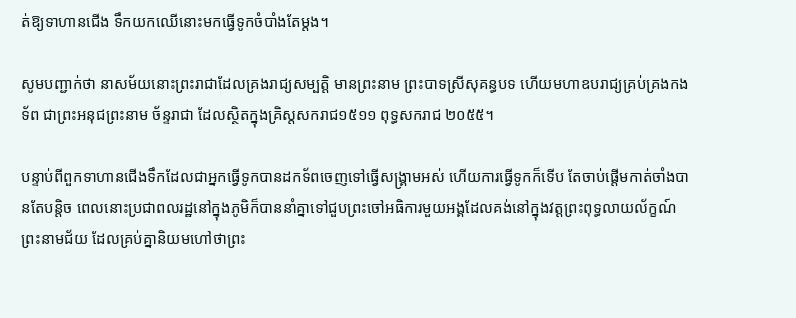ត់ឱ្យទាហានជើង ទឹកយកឈើនោះមកធ្វើទូកចំបាំងតែម្តង។

សូមបញ្ជាក់ថា នាសម័យនោះព្រះរាជាដែលគ្រងរាជ្យសម្បត្តិ មានព្រះនាម ព្រះបាទស្រីសុគន្ធបទ ហើយមហាឧបរាជ្យគ្រប់គ្រងកងទ័ព ជាព្រះអនុជព្រះនាម ច័ន្ទរាជា ដែលស្ថិតក្នុងគ្រិស្តសករាជ១៥១១ ពុទ្ធសករាជ ២០៥៥។

បន្ទាប់ពីពួកទាហានជើងទឹកដែលជាអ្នកធ្វើទូកបានដកទ័ពចេញទៅធ្វើសង្រ្គាមអស់ ហើយការធ្វើទូកក៏ទើប តែចាប់ផ្តើមកាត់ចាំងបានតែបន្តិច ពេលនោះប្រជាពលរដ្ឋនៅក្នុងភូមិក៏បាននាំគ្នាទៅជួបព្រះចៅអធិការមួយអង្គដែលគង់នៅក្នុងវត្តព្រះពុទ្ធលាយល័ក្ខណ៍ ព្រះនាមជ័យ ដែលគ្រប់គ្នានិយមហៅថាព្រះ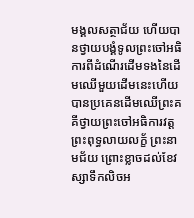មង្គលសត្ថាជ័យ ហើយបានថ្វាយបង្គំទូលព្រះចៅអធិការពីដំណើរដើមទងនៃដើមឈើមួយដើមនេះហើយបានប្រគេនដើមឈើព្រះគគីថ្វាយព្រះចៅអធិការវត្តព្រះពុទ្ធលាយលក្ខ័ ព្រះនាមជ័យ ព្រោះខ្លាចដល់ខែវស្សាទឹកលិចអ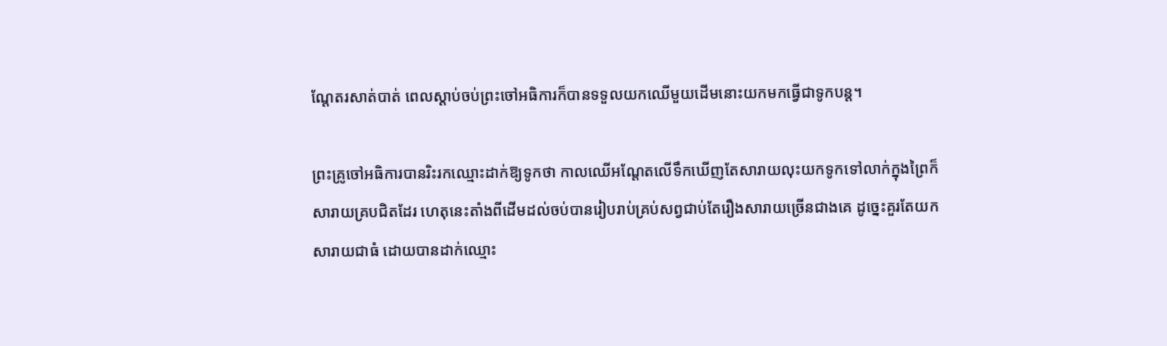ណ្តែតរសាត់បាត់ ពេលស្ដាប់ចប់ព្រះចៅអធិការក៏បានទទួលយកឈើមួយដើមនោះយកមកធ្វើជាទូកបន្ត។

ព្រះគ្រូចៅអធិការបានរិះរកឈ្មោះដាក់ឱ្យទូកថា កាលឈើអណ្តែតលើទឹកឃើញតែសារាយលុះយកទូកទៅលាក់ក្នុងព្រៃក៏សារាយគ្របជិតដែរ ហេតុនេះតាំងពីដើមដល់ចប់បានរៀបរាប់គ្រប់សព្វជាប់តែរឿងសារាយច្រើនជាងគេ ដូច្នេះគួរតែយកសារាយជាធំ ដោយបានដាក់ឈ្មោះ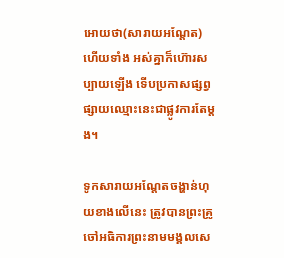អោយថា(សារាយអណ្ដែត)ហើយទាំង អស់គ្នាក៏ហ៊ោរសប្បាយឡើង ទើបប្រកាសផ្សព្វផ្សាយឈ្មោះនេះជាផ្លូវការតែម្តង។

ទូកសារាយអណ្ដែតចង្ហាន់ហុយខាងលើនេះ ត្រូវបានព្រះគ្រូចៅអធិការព្រះនាមមង្គលសេ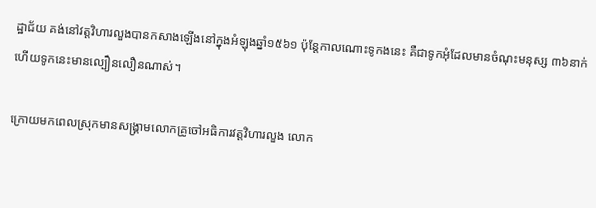ដ្ឋាជ័យ គង់នៅវត្តវិហារលួងបានកសាងឡើងនៅក្នុងអំឡុងឆ្នាំ១៥៦១ ប៉ុន្តែកាលណោះទូកងនេះ គឺជាទូកអុំដែលមានចំណុះមនុស្ស ៣៦នាក់ ហើយទូកនេះមានល្បឿនលឿនណាស់។

ក្រោយមកពេលស្រុកមានសង្គ្រាមលោកគ្រូចៅអធិការវត្តវិហារលួង លោក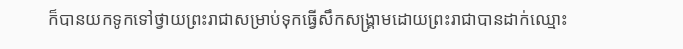ក៏បានយកទូកទៅថ្វាយព្រះរាជាសម្រាប់ទុកធ្វើសឹកសង្គ្រាមដោយព្រះរាជាបានដាក់ឈ្មោះ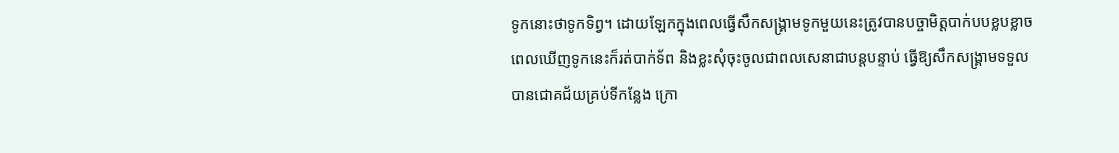ទូកនោះថាទូកទិព្វ។ ដោយឡែកក្នុងពេលធ្វើសឹកសង្រ្គាមទូកមួយនេះត្រូវបានបច្ចាមិត្តបាក់បបខ្លបខ្លាចពេលឃើញទូកនេះក៏រត់បាក់ទ័ព និងខ្លះសុំចុះចូលជាពលសេនាជាបន្តបន្ទាប់ ធ្វើឱ្យសឹកសង្រ្គាមទទួលបានជោគជ័យគ្រប់ទីកន្លែង ក្រោ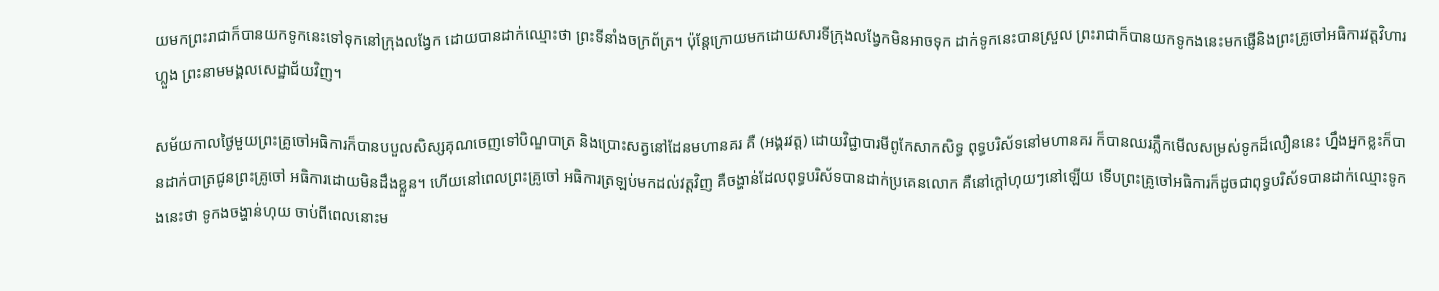យមកព្រះរាជាក៏បានយកទូកនេះទៅទុកនៅក្រុងលង្វែក ដោយបានដាក់ឈ្មោះថា ព្រះទីនាំងចក្រព័ត្រ។ ប៉ុន្តែក្រោយមកដោយសារទីក្រុងលង្វែកមិនអាចទុក ដាក់ទូកនេះបានស្រួល ព្រះរាជាក៏បានយកទូកងនេះមកផ្ញើនិងព្រះគ្រូចៅអធិការវត្តវិហារហ្លួង ព្រះនាមមង្គលសេដ្ឋាជ័យវិញ។

សម័យកាលថ្ងៃមួយព្រះគ្រូចៅអធិការក៏បានបបួលសិស្សគុណចេញទៅបិណ្ឌបាត្រ និងប្រោះសត្វនៅដែនមហានគរ គឺ (អង្គរវត្ត) ដោយវិជ្ជាបារមីពូកែសាកសិទ្ធ ពុទ្ធបរិស័ទនៅមហានគរ ក៏បានឈរភ្លឹកមើលសម្រស់ទូកដ៏លឿននេះ ហ្នឹងអ្នកខ្លះក៏បានដាក់បាត្រជូនព្រះគ្រូចៅ អធិការដោយមិនដឹងខ្លួន។ ហើយនៅពេលព្រះគ្រូចៅ អធិការត្រឡប់មកដល់វត្តវិញ គឺចង្ហាន់ដែលពុទ្ធបរិស័ទបានដាក់ប្រគេនលោក គឺនៅក្តៅហុយៗនៅឡើយ ទើបព្រះគ្រូចៅអធិការក៏ដូចជាពុទ្ធបរិស័ទបានដាក់ឈ្មោះទូកងនេះថា ទូកងចង្ហាន់ហុយ ចាប់ពីពេលនោះម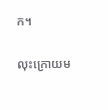ក។

លុះក្រោយម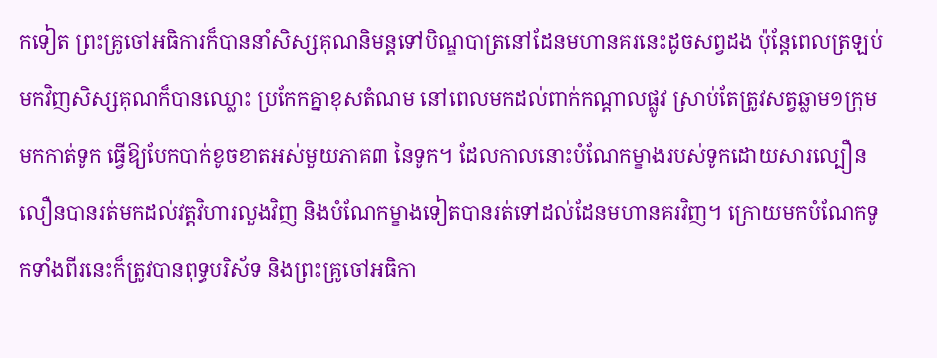កទៀត ព្រះគ្រូចៅអធិការក៏បាននាំសិស្សគុណនិមន្តទៅបិណ្ឌបាត្រនៅដែនមហានគរនេះដូចសព្វដង ប៉ុន្តែពេលត្រឡប់មកវិញសិស្សគុណក៏បានឈ្លោះ ប្រកែកគ្នាខុសតំណម នៅពេលមកដល់ពាក់កណ្ដាលផ្លូវ ស្រាប់តែត្រូវសត្វឆ្លាម១ក្រុមមកកាត់ទូក ធ្វើឱ្យបែកបាក់ខូចខាតអស់មួយភាគ៣ នៃទូក។ ដែលកាលនោះបំណែកម្ខាងរបស់ទូកដោយសារល្បឿនលឿនបានរត់មកដល់វត្តវិហារលួងវិញ និងបំណែកម្ខាងទៀតបានរត់ទៅដល់ដែនមហានគរវិញ។ ក្រោយមកបំណែកទូកទាំងពីរនេះក៏ត្រូវបានពុទ្ធបរិស័ទ និងព្រះគ្រូចៅអធិកា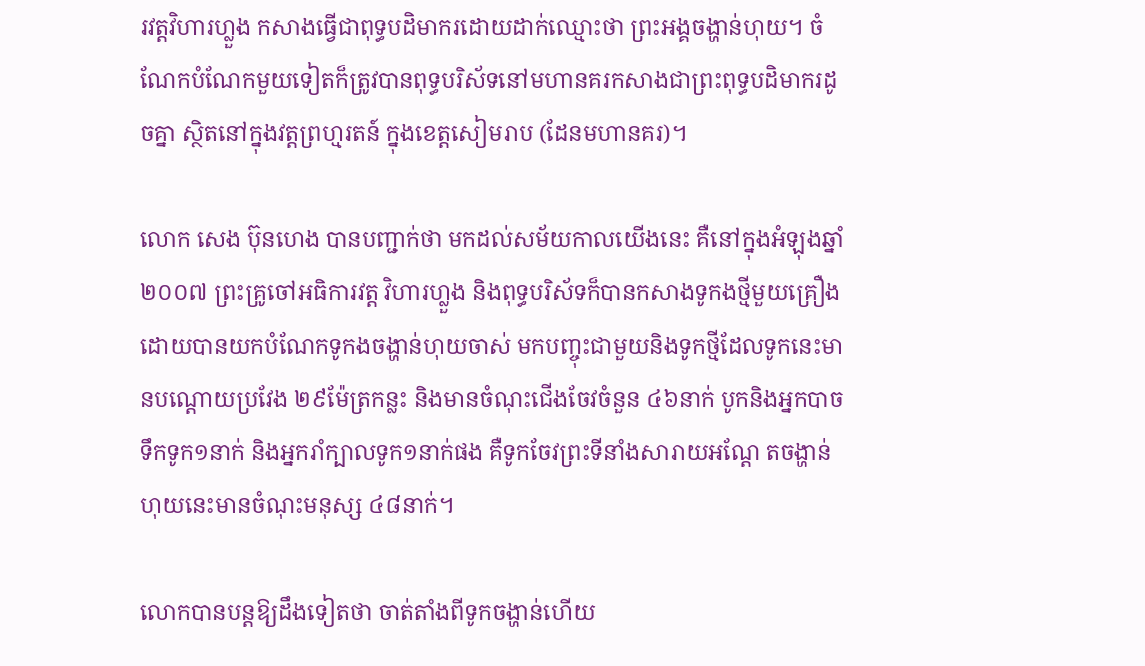រវត្តវិហារហ្លួង កសាងធ្វើជាពុទ្ធបដិមាករដោយដាក់ឈ្មោះថា ព្រះអង្គចង្ហាន់ហុយ។ ចំណែកបំណែកមួយទៀតក៏ត្រូវបានពុទ្ធបរិស័ទនៅមហានគរកសាងជាព្រះពុទ្ធបដិមាករដូចគ្នា ស្ថិតនៅក្នុងវត្តព្រហ្មរតន៍ ក្នុងខេត្តសៀមរាប (ដែនមហានគរ)។

លោក សេង ប៊ុនហេង បានបញ្ជាក់ថា មកដល់សម័យកាលយើងនេះ គឺនៅក្នុងអំឡុងឆ្នាំ២០០៧ ព្រះគ្រូចៅអធិការវត្ត វិហារហ្លួង និងពុទ្ធបរិស័ទក៏បានកសាងទូកងថ្មីមួយគ្រឿង ដោយបានយកបំណែកទូកងចង្ហាន់ហុយចាស់ មកបញ្ចុះជាមួយនិងទូកថ្មីដែលទូកនេះមានបណ្ដោយប្រវែង ២៩ម៉ែត្រកន្លះ និងមានចំណុះជើងចែវចំនួន ៤៦នាក់ បូកនិងអ្នកបាចទឹកទូក១នាក់ និងអ្នករាំក្បាលទូក១នាក់ផង គឺទូកចែវព្រះទីនាំងសារាយអណ្ដែ តចង្ហាន់ហុយនេះមានចំណុះមនុស្ស ៤៨នាក់។

លោកបានបន្តឱ្យដឹងទៀតថា ចាត់តាំងពីទូកចង្ហាន់ហើយ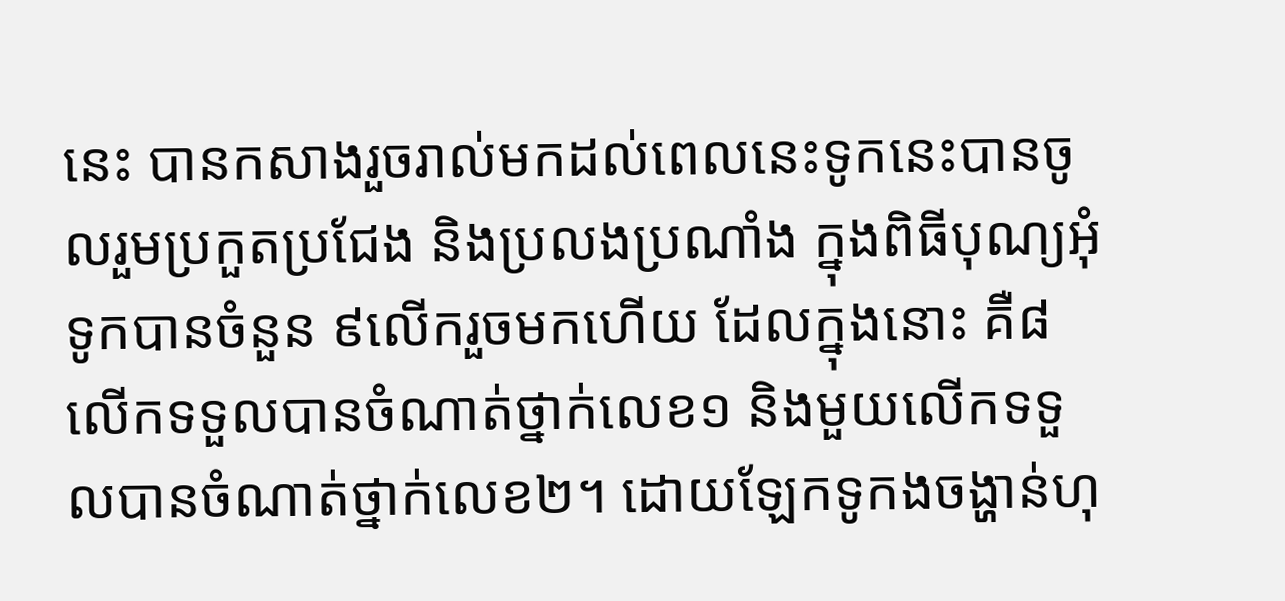នេះ បានកសាងរួចរាល់មកដល់ពេលនេះទូកនេះបានចូលរួមប្រកួតប្រជែង និងប្រលងប្រណាំង ក្នុងពិធីបុណ្យអុំទូកបានចំនួន ៩លើករួចមកហើយ ដែលក្នុងនោះ គឺ៨លើកទទួលបានចំណាត់ថ្នាក់លេខ១ និងមួយលើកទទួលបានចំណាត់ថ្នាក់លេខ២។ ដោយឡែកទូកងចង្ហាន់ហុ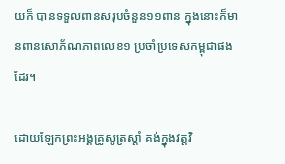យក៏ បានទទួលពានសរុបចំនួន១១ពាន ក្នុងនោះក៏មានពានសោភ័ណភាពលេខ១ ប្រចាំប្រទេសកម្ពុជាផងដែរ។

ដោយឡែកព្រះអង្គគ្រូសូត្រស្ដាំ គង់ក្នុងវត្តវិ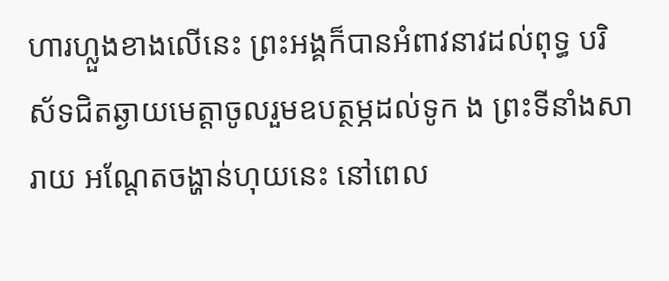ហារហ្លួងខាងលើនេះ ព្រះអង្គក៏បានអំពាវនាវដល់ពុទ្ធ បរិស័ទជិតឆ្ងាយមេត្តាចូលរួមឧបត្ថម្ភដល់ទូក ង ព្រះទីនាំងសារាយ អណ្ដែតចង្ហាន់ហុយនេះ នៅពេល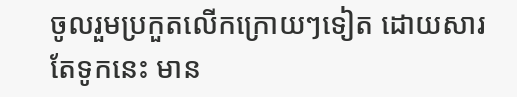ចូលរួមប្រកួតលើកក្រោយៗទៀត ដោយសារតែទូកនេះ មាន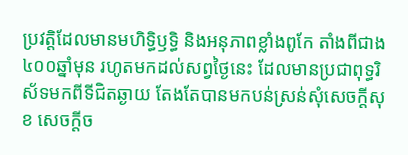ប្រវត្តិដែលមានមហិទ្ធិឫទ្ធិ និងអនុភាពខ្លាំងពូកែ តាំងពីជាង៤០០ឆ្នាំមុន រហូតមកដល់សព្វថ្ងៃនេះ ដែលមានប្រជាពុទ្ធរិស័ទមកពីទីជិតឆ្ងាយ តែងតែបានមកបន់ស្រន់សុំសេចក្តីសុខ សេចក្តីច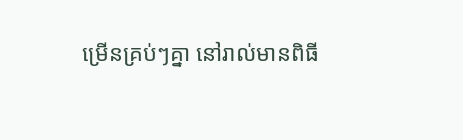ម្រើនគ្រប់ៗគ្នា នៅរាល់មានពិធី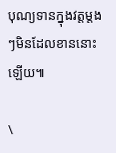បុណ្យទានក្នុងវត្តម្តងៗមិនដែលខាននោះឡើយ៕

\